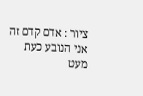ציור : אדם קדם זה אני הנובע כעת מעט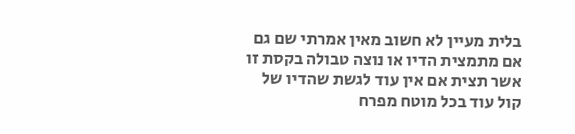בלית מעיין לא חשוב מאין אמרתי שם גם אם מתמצית הדיו או נוצה טבולה בקסת זו אשר תצית אם אין עוד לגשת שהדיו של קול עוד בכל מוטח מפרח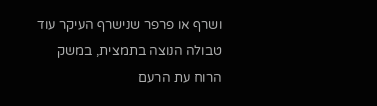ושרף או פרפר שנישרף העיקר עוד טבולה הנוצה בתמצית, במשק הרוח עת הרעם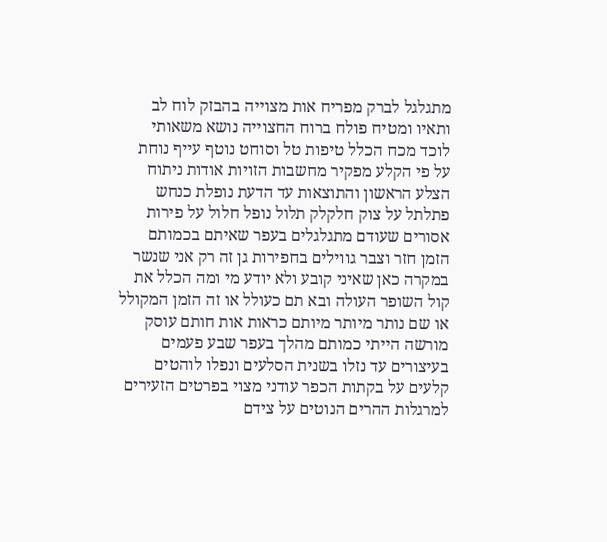מתגלגל לברק מפריח אות מצוייה בהבזק לוח לב ותאיו ומטיח פולח ברוח החצוייה נושא משאותי לוכד מכח הכלל טיפות טל וסוחט נוטף עייף נוחת על פי הקלע מפקיר מחשבות הזויות אודות ניתוח הצלע הראשון והתוצאות עד הדעת נופלת כנחש פתלתל על צוק חלקלק תלול נופל חלול על פירות אסורים שעודם מתגלגלים בעפר שאיתם בכמותם הזמן חזר וצבר גווילים בחפירות גן זה רק אני שנשר במקרה כאן שאיני קובע ולא יודע מי ומה הכלל את קול השופר העולה ובא תם כעולל או זה הזמן המקולל או שם נותר מיותר מיותם כראות אות חותם עוסק מורשה הייתי כמותם מהלך בעפר שבע פעמים בעיצורים עד נזלו בשנית הסלעים ונפלו לוהטים קלעים על בקתות הכפר עודני מצוי בפרטים הזעירים למרגלות ההרים הנוטים על צידם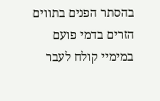בהסתר הפנים בתווים הזרים בדמי פועם במימיי קולח לעבר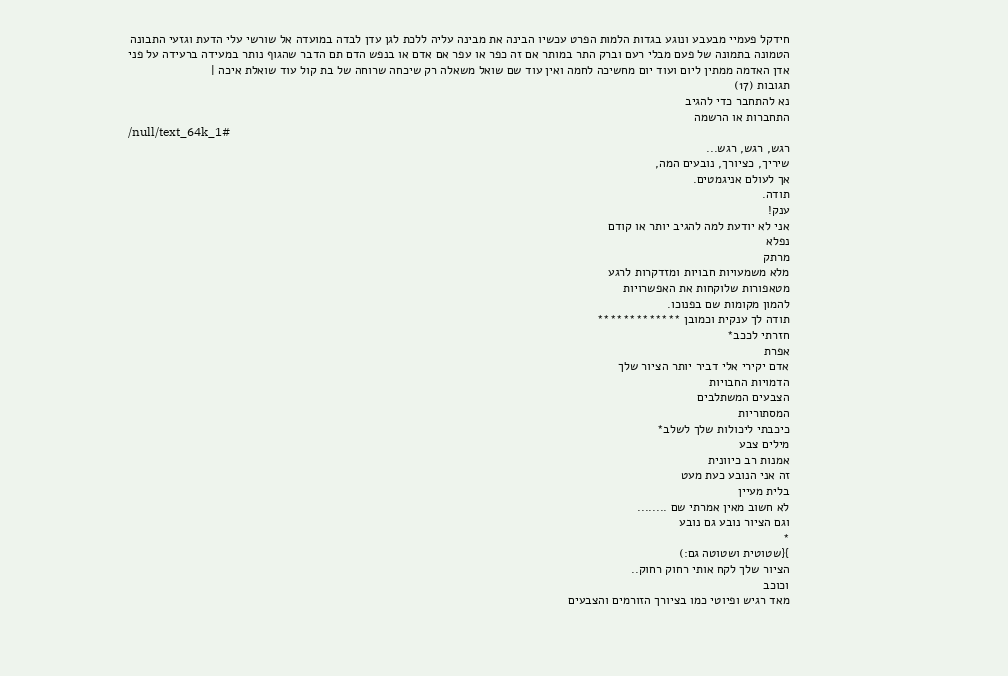חידקל פעמיי מבעבע ונוגע בגדות הלמות הפרט עכשיו הבינה את מבינה עליה ללכת לגן עדן לבדה במועדה אל שורשי עלי הדעת וגזעי התבונה הטמונה בתמונה של פעם מבלי רעם וברק התר במותר אם זה כפר או עפר אם אדם או בנפש הדם תם הדבר שהגוף נותר במעידה ברעידה על פני אדן האדמה ממתין ליום ועוד יום מחשיכה לחמה ואין עוד שם שואל משאלה רק שיכחה שרוחה של בת קול עוד שואלת איכה |
תגובות (17)
נא להתחבר כדי להגיב
התחברות או הרשמה
/null/text_64k_1#
רגש, רגש, רגש...
שיריך, כציורך, נובעים המה,
אך לעולם אניגמטים.
תודה.
ענק!
אני לא יודעת למה להגיב יותר או קודם
נפלא
מרתק
מלא משמעויות חבויות ומזדקרות לרגע
מטאפורות שלוקחות את האפשרויות
להמון מקומות שם בפנוכו.
תודה לך ענקית וכמובן *************
חזרתי לככב*
אפרת
אדם יקירי אלי דביר יותר הציור שלך
הדמויות החבויות
הצבעים המשתלבים
המסתוריות
כיכבתי ליכולות שלך לשלב*
מילים צבע
אמנות רב כיוונית
זה אני הנובע כעת מעט
בלית מעיין
לא חשוב מאין אמרתי שם ........
וגם הציור נובע גם נובע
*
}{שטוטית ושטוטה גם:)
הציור שלך לקח אותי רחוק רחוק..
וכוכב
מאד רגיש ופיוטי כמו בציורך הזורמים והצבעים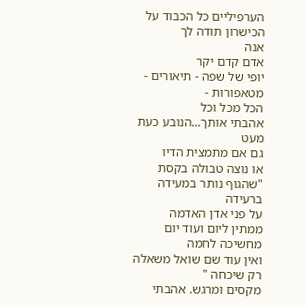הערפיליים כל הכבוד על הכישרון תודה לך
אנה
אדם קדם יקר
יופי של שפה - תיאורים - מטאפורות -
הכל מכל וכל
אהבתי אותך...הנובע כעת מעט
גם אם מתמצית הדיו
או נוצה טבולה בקסת
"שהגוף נותר במעידה ברעידה
על פני אדן האדמה
ממתין ליום ועוד יום
מחשיכה לחמה
ואין עוד שם שואל משאלה
רק שיכחה "
מקסים ומרגש. אהבתי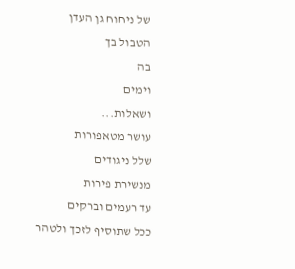של ניחוח גן העדן
הטבול בך
בה
וימים
ושאלות...
עושר מטאפורות
שלל ניגודים
מנשירת פירות
עד רעמים וברקים
ככל שתוסיף לזכך ולטהר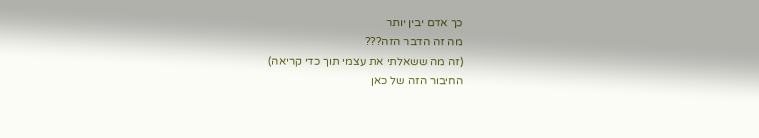כך אדם יבין יותר
מה זה הדבר הזה???
(זה מה ששאלתי את עצמי תוך כדי קריאה)
החיבור הזה של כאן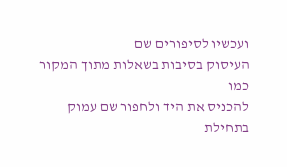ועכשיו לסיפורים שם
העיסוק בסיבות בשאלות מתוך המקור כמו
להכניס את היד ולחפור שם עמוק בתחילת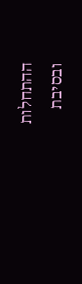ההתחלות
ובסיבת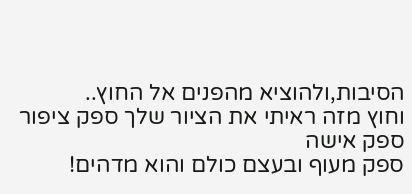הסיבות,ולהוציא מהפנים אל החוץ..
וחוץ מזה ראיתי את הציור שלך ספק ציפור ספק אישה
ספק מעוף ובעצם כולם והוא מדהים!